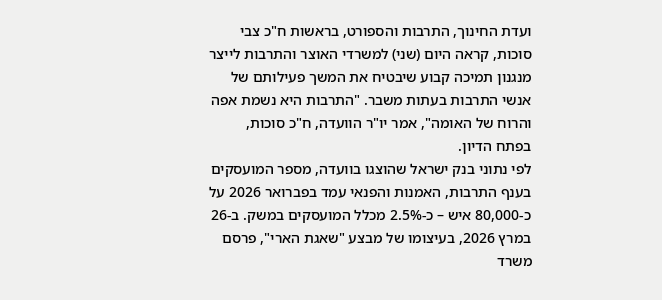ועדת החינוך, התרבות והספורט, בראשות ח"כ צבי סוכות, קראה היום (שני) למשרדי האוצר והתרבות לייצר מנגנון תמיכה קבוע שיבטיח את המשך פעילותם של אנשי התרבות בעתות משבר. "התרבות היא נשמת אפה והרוח של האומה", אמר יו"ר הוועדה, ח"כ סוכות, בפתח הדיון.
לפי נתוני בנק ישראל שהוצגו בוועדה, מספר המועסקים בענף התרבות, האמנות והפנאי עמד בפברואר 2026 על כ-80,000 איש – כ-2.5% מכלל המועסקים במשק. ב-26 במרץ 2026, בעיצומו של מבצע "שאגת הארי", פרסם משרד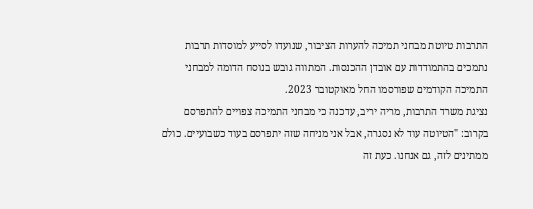התרבות טיוטת מבחני תמיכה להערות הציבור, שנועדו לסייע למוסדות תרבות נתמכים בהתמודדות עם אובדן ההכנסות. המתווה גובש בנוסח הדומה למבחני התמיכה הקודמים שפורסמו החל מאוקטובר 2023.
נציגת משרד התרבות, מריה יריב, עדכנה כי מבחני התמיכה צפויים להתפרסם בקרוב: "הטיוטה עוד לא נסגרה, אבל אני מניחה שזה יתפרסם בעוד כשבועיים. כולם ממתינים לזה, גם אנחנו. כעת זה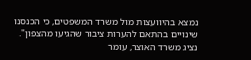נמצא בהיוועצות מול משרד המשפטים, כי הכנסנו שינויים בהתאם להערות ציבור שהגיעו מהצפון".
נציג משרד האוצר, עומר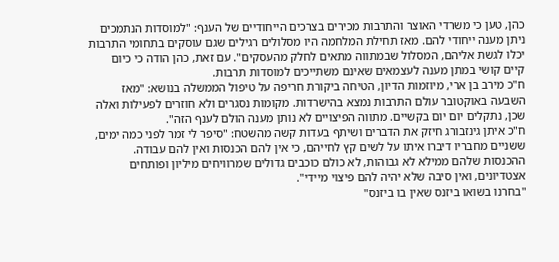כהן, טען כי משרדי האוצר והתרבות מכירים בצרכים הייחודיים של הענף: "למוסדות הנתמכים ניתן מענה ייחודי להם. מאז תחילת המלחמה היו מסלולים רגילים שגם עוסקים בתחומי התרבות יכלו לגשת אליהם, המסלול שבמתווה מתאים לחלק מהעסקים". עם זאת, כהן הודה כי כיום קיים קושי במתן מענה לעצמאים שאינם משתייכים למוסדות תרבות.
ח"כ מירב בן ארי, מיוזמות הדיון, הטיחה ביקורת חריפה על טיפול הממשלה בנושא: "מאז השבעה באוקטובר עולם התרבות נמצא בהישרדות. מקומות נסגרים ולא חוזרים לפעילות ואלה שכן, נתקלים יום יום בקשיים. מתווה הפיצויים לא נותן מענה הולם לענף הזה".
ח"כ איתן גינזבורג חיזק את הדברים ושיתף בעדות קשה מהשטח: "סיפר לי זמר לפני כמה ימים, ששניים מחבריו דיברו איתו על לשים קץ לחייהם, כי אין להם הכנסות ואין להם עבודה. ההכנסות שלהם ממילא לא גבוהות, לא כולם כוכבים גדולים שמרוויחים מיליון ופותחים אצטדיונים, ואין סיבה שלא יהיה להם פיצוי מיידי".
"בחרנו בשואו ביזנס שאין בו ביזנס"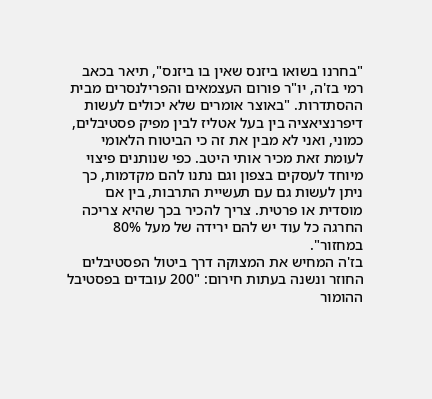"בחרנו בשואו ביזנס שאין בו ביזנס", תיאר בכאב רמי בז'ה, יו"ר פורום העצמאים והפרילנסרים מבית ההסתדרות. "באוצר אומרים שלא יכולים לעשות דיפרנציאציה בין בעל אטליז לבין מפיק פסטיבלים, כמוני, ואני לא מבין את זה כי הביטוח הלאומי לעומת זאת מכיר אותי היטב. כפי שנותנים פיצוי מיוחד לעסקים בצפון וגם נתנו להם מקדמות, כך ניתן לעשות גם עם תעשיית התרבות, בין אם מוסדית או פרטית. צריך להכיר בכך שהיא צריכה החרגה כל עוד יש להם ירידה של מעל 80% במחזור".
בז'ה המחיש את המצוקה דרך ביטול הפסטיבלים החוזר ונשנה בעתות חירום: "200 עובדים בפסטיבל ההומור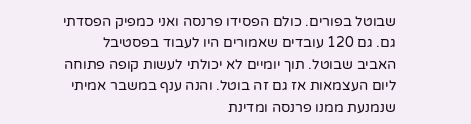שבוטל בפורים. כולם הפסידו פרנסה ואני כמפיק הפסדתי גם. גם 120 עובדים שאמורים היו לעבוד בפסטיבל האביב שבוטל. תוך יומיים לא יכולתי לעשות קופה פתוחה ליום העצמאות אז גם זה בוטל. והנה ענף במשבר אמיתי שנמנעת ממנו פרנסה ומדינת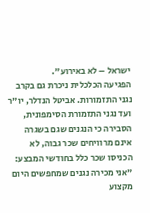ישראל – לא באירוע".
הפגיעה הכלכלית ניכרת גם בקרב נגני התזמורות. אביטל הנדלר, יו"ר ועד נגני התזמורת הסימפונית, הסבירה כי הנגנים שגם בשגרה אינם מרוויחים שכר גבוה, לא הכניסו שכר כלל בחודשי המבצע: "אני מכירה נגנים שמחפשים היום מקצוע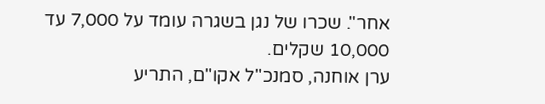אחר". שכרו של נגן בשגרה עומד על 7,000 עד 10,000 שקלים.
ערן אוחנה, סמנכ"ל אקו"ם, התריע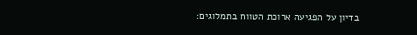בדיון על הפגיעה ארוכת הטווח בתמלוגים: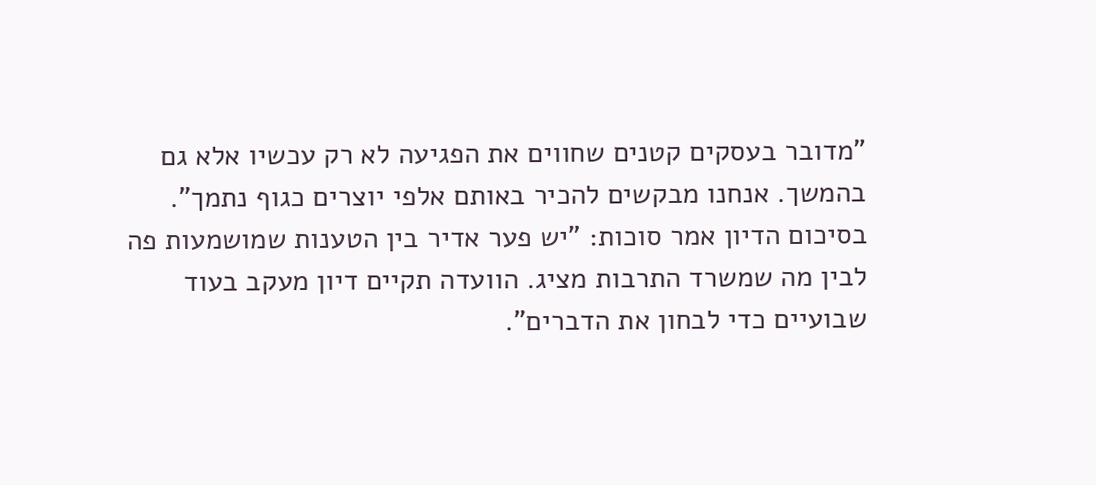"מדובר בעסקים קטנים שחווים את הפגיעה לא רק עכשיו אלא גם בהמשך. אנחנו מבקשים להכיר באותם אלפי יוצרים כגוף נתמך". בסיכום הדיון אמר סוכות: "יש פער אדיר בין הטענות שמושמעות פה לבין מה שמשרד התרבות מציג. הוועדה תקיים דיון מעקב בעוד שבועיים כדי לבחון את הדברים".